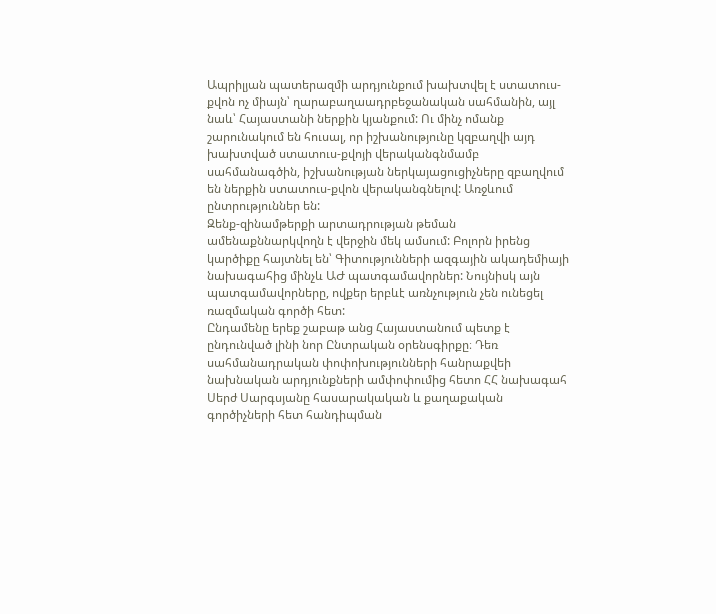Ապրիլյան պատերազմի արդյունքում խախտվել է ստատուս-քվոն ոչ միայն՝ ղարաբաղաադրբեջանական սահմանին, այլ նաև՝ Հայաստանի ներքին կյանքում: Ու մինչ ոմանք շարունակում են հուսալ, որ իշխանությունը կզբաղվի այդ խախտված ստատուս-քվոյի վերականգնմամբ սահմանագծին, իշխանության ներկայացուցիչները զբաղվում են ներքին ստատուս-քվոն վերականգնելով: Առջևում ընտրություններ են:
Զենք-զինամթերքի արտադրության թեման ամենաքննարկվողն է վերջին մեկ ամսում: Բոլորն իրենց կարծիքը հայտնել են՝ Գիտությունների ազգային ակադեմիայի նախագահից մինչև ԱԺ պատգամավորներ: Նույնիսկ այն պատգամավորները, ովքեր երբևէ առնչություն չեն ունեցել ռազմական գործի հետ:
Ընդամենը երեք շաբաթ անց Հայաստանում պետք է ընդունված լինի նոր Ընտրական օրենսգիրքը։ Դեռ սահմանադրական փոփոխությունների հանրաքվեի նախնական արդյունքների ամփոփումից հետո ՀՀ նախագահ Սերժ Սարգսյանը հասարակական և քաղաքական գործիչների հետ հանդիպման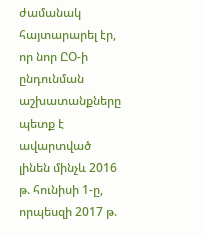ժամանակ հայտարարել էր, որ նոր ԸՕ-ի ընդունման աշխատանքները պետք է ավարտված լինեն մինչև 2016 թ. հունիսի 1-ը, որպեսզի 2017 թ.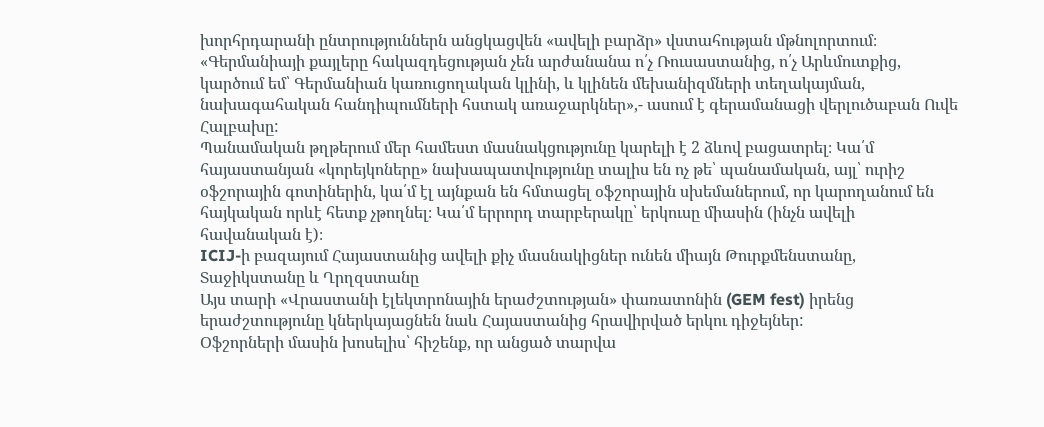խորհրդարանի ընտրություններն անցկացվեն «ավելի բարձր» վստահության մթնոլորտում։
«Գերմանիայի քայլերը հակազդեցության չեն արժանանա ո՛չ Ռուսաստանից, ո՛չ Արևմուտքից, կարծում եմ՝ Գերմանիան կառուցողական կլինի, և կլինեն մեխանիզմների տեղակայման, նախագահական հանդիպումների հստակ առաջարկներ»,- ասում է գերամանացի վերլուծաբան Ուվե Հալբախը:
Պանամական թղթերում մեր համեստ մասնակցությունը կարելի է 2 ձևով բացատրել։ Կա՛մ հայաստանյան «կորեյկոները» նախապատվությունը տալիս են ոչ թե՝ պանամական, այլ՝ ուրիշ օֆշորային գոտիներին, կա՛մ էլ այնքան են հմտացել օֆշորային սխեմաներում, որ կարողանում են հայկական որևէ հետք չթողնել։ Կա՛մ երրորդ տարբերակը՝ երկուսը միասին (ինչն ավելի հավանական է)։
ICIJ-ի բազայում Հայաստանից ավելի քիչ մասնակիցներ ունեն միայն Թուրքմենստանը, Տաջիկստանը և Ղրղզստանը
Այս տարի «Վրաստանի էլեկտրոնային երաժշտության» փառատոնին (GEM fest) իրենց երաժշտությունը կներկայացնեն նաև Հայաստանից հրավիրված երկու դիջեյներ:
Օֆշորների մասին խոսելիս՝ հիշենք, որ անցած տարվա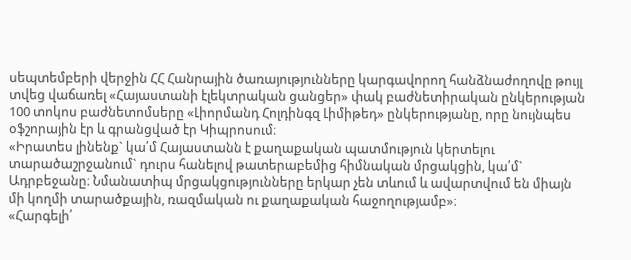սեպտեմբերի վերջին ՀՀ Հանրային ծառայությունները կարգավորող հանձնաժողովը թույլ տվեց վաճառել «Հայաստանի էլեկտրական ցանցեր» փակ բաժնետիրական ընկերության 100 տոկոս բաժնետոմսերը «Լիորմանդ Հոլդինգզ Լիմիթեդ» ընկերությանը, որը նույնպես օֆշորային էր և գրանցված էր Կիպրոսում։
«Իրատես լինենք` կա՛մ Հայաստանն է քաղաքական պատմություն կերտելու տարածաշրջանում` դուրս հանելով թատերաբեմից հիմնական մրցակցին, կա՛մ` Ադրբեջանը։ Նմանատիպ մրցակցությունները երկար չեն տևում և ավարտվում են միայն մի կողմի տարածքային, ռազմական ու քաղաքական հաջողությամբ»։
«Հարգելի՛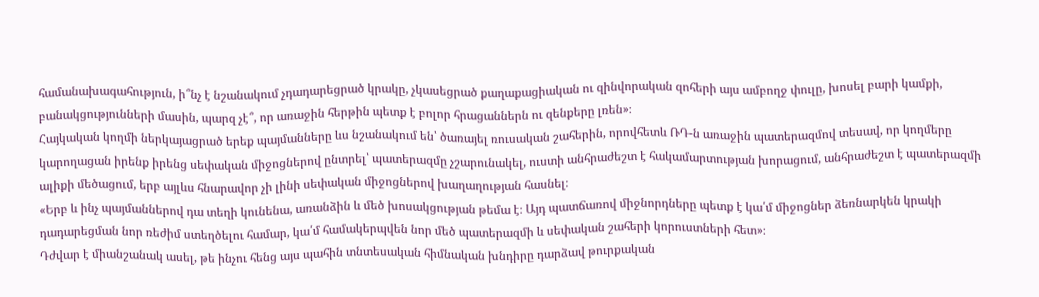համանախագահություն, ի՞նչ է նշանակում չդադարեցրած կրակը, չկասեցրած քաղաքացիական ու զինվորական զոհերի այս ամբողջ փուլը, խոսել բարի կամքի, բանակցությունների մասին, պարզ չէ՞, որ առաջին հերթին պետք է բոլոր հրացաններն ու զենքերը լռեն»։
Հայկական կողմի ներկայացրած երեք պայմանները ևս նշանակում են՝ ծառայել ռուսական շահերին, որովհետև ՌԴ-ն առաջին պատերազմով տեսավ, որ կողմերը կարողացան իրենք իրենց սեփական միջոցներով ընտրել՝ պատերազմը չշարունակել, ուստի անհրաժեշտ է հակամարտության խորացում, անհրաժեշտ է պատերազմի ալիքի մեծացում, երբ այլևս հնարավոր չի լինի սեփական միջոցներով խաղաղության հասնել։
«Երբ և ինչ պայմաններով դա տեղի կունենա, առանձին և մեծ խոսակցության թեմա է։ Այդ պատճառով միջնորդները պետք է կա՛մ միջոցներ ձեռնարկեն կրակի դադարեցման նոր ռեժիմ ստեղծելու համար, կա՛մ համակերպվեն նոր մեծ պատերազմի և սեփական շահերի կորուստների հետ»։
Դժվար է միանշանակ ասել, թե ինչու հենց այս պահին տնտեսական հիմնական խնդիրը դարձավ թուրքական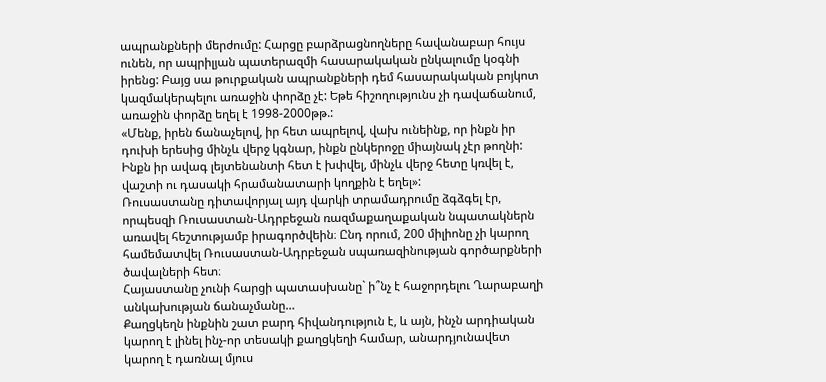ապրանքների մերժումը: Հարցը բարձրացնողները հավանաբար հույս ունեն, որ ապրիլյան պատերազմի հասարակական ընկալումը կօգնի իրենց: Բայց սա թուրքական ապրանքների դեմ հասարակական բոյկոտ կազմակերպելու առաջին փորձը չէ: Եթե հիշողությունս չի դավաճանում, առաջին փորձը եղել է 1998-2000թթ.:
«Մենք, իրեն ճանաչելով, իր հետ ապրելով, վախ ունեինք, որ ինքն իր դուխի երեսից մինչև վերջ կգնար, ինքն ընկերոջը միայնակ չէր թողնի: Ինքն իր ավագ լեյտենանտի հետ է խփվել, մինչև վերջ հետը կռվել է, վաշտի ու դասակի հրամանատարի կողքին է եղել»:
Ռուսաստանը դիտավորյալ այդ վարկի տրամադրումը ձգձգել էր, որպեսզի Ռուսաստան-Ադրբեջան ռազմաքաղաքական նպատակներն առավել հեշտությամբ իրագործվեին։ Ընդ որում, 200 միլիոնը չի կարող համեմատվել Ռուսաստան-Ադրբեջան սպառազինության գործարքների ծավալների հետ։
Հայաստանը չունի հարցի պատասխանը` ի՞նչ է հաջորդելու Ղարաբաղի անկախության ճանաչմանը…
Քաղցկեղն ինքնին շատ բարդ հիվանդություն է, և այն, ինչն արդիական կարող է լինել ինչ-որ տեսակի քաղցկեղի համար, անարդյունավետ կարող է դառնալ մյուս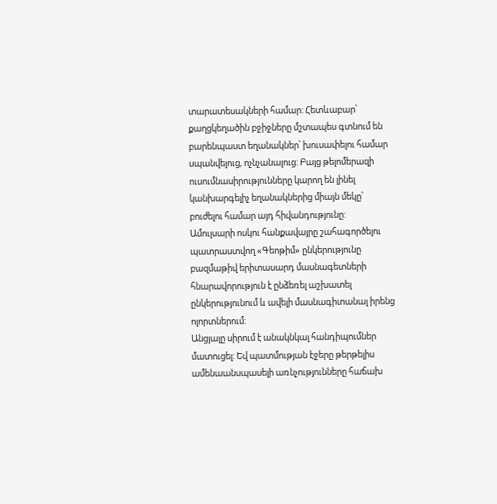տարատեսակների համար: Հետևաբար՝ քաղցկեղածին բջիջները մշտապես գտնում են բարենպաստ եղանակներ՝ խուսափելու համար սպանվելուց, ոչնչանալուց: Բայց թելոմերազի ուսումնասիրությունները կարող են լինել կանխարգելիչ եղանակներից միայն մեկը՝ բուժելու համար այդ հիվանդությունը:
Ամուլսարի ոսկու հանքավայրը շահագործելու պատրաստվող «Գեոթիմ» ընկերությունը բազմաթիվ երիտասարդ մասնագետների հնարավորություն է ընձեռել աշխատել ընկերությունում և ավելի մասնագիտանալ իրենց ոլորտներում:
Անցյալը սիրում է անակնկալ հանդիպումներ մատուցել: Եվ պատմության էջերը թերթելիս ամենաանսպասելի առնչությունները հաճախ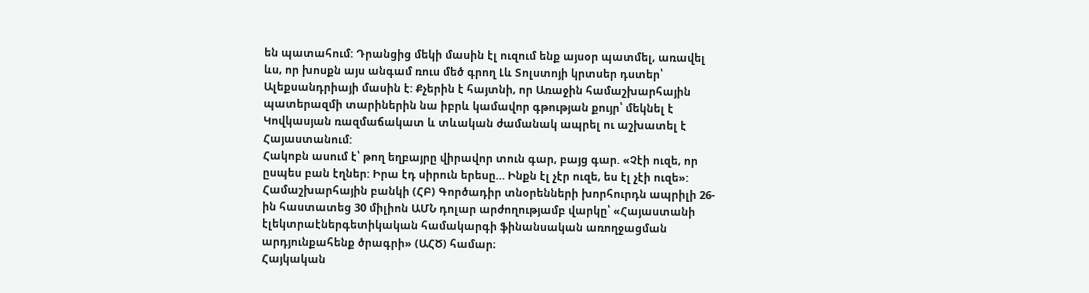են պատահում: Դրանցից մեկի մասին էլ ուզում ենք այսօր պատմել, առավել ևս, որ խոսքն այս անգամ ռուս մեծ գրող Լև Տոլստոյի կրտսեր դստեր՝ Ալեքսանդրիայի մասին է: Քչերին է հայտնի, որ Առաջին համաշխարհային պատերազմի տարիներին նա իբրև կամավոր գթության քույր՝ մեկնել է Կովկասյան ռազմաճակատ և տևական ժամանակ ապրել ու աշխատել է Հայաստանում:
Հակոբն ասում է՝ թող եղբայրը վիրավոր տուն գար, բայց գար. «Չէի ուզե, որ ըսպես բան էղներ: Իրա էդ սիրուն երեսը… Ինքն էլ չէր ուզե, ես էլ չէի ուզե»:
Համաշխարհային բանկի (ՀԲ) Գործադիր տնօրենների խորհուրդն ապրիլի 26-ին հաստատեց 30 միլիոն ԱՄՆ դոլար արժողությամբ վարկը՝ «Հայաստանի էլեկտրաէներգետիկական համակարգի ֆինանսական առողջացման արդյունքահենք ծրագրի» (ԱՀԾ) համար։
Հայկական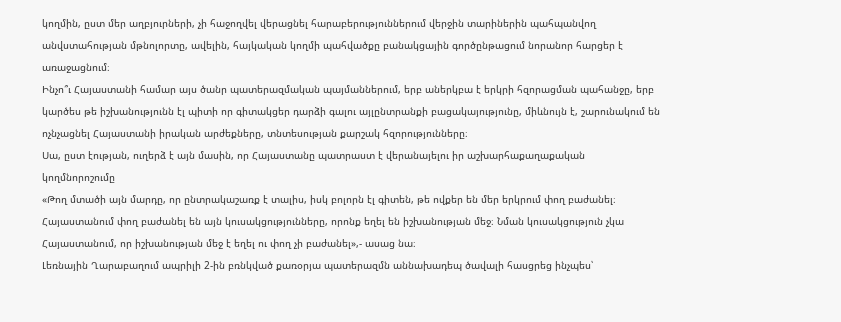կողմին, ըստ մեր աղբյուրների, չի հաջողվել վերացնել հարաբերություններում վերջին տարիներին պահպանվող անվստահության մթնոլորտը, ավելին, հայկական կողմի պահվածքը բանակցային գործընթացում նորանոր հարցեր է առաջացնում։
Ինչո՞ւ Հայաստանի համար այս ծանր պատերազմական պայմաններում, երբ աներկբա է երկրի հզորացման պահանջը, երբ կարծես թե իշխանությունն էլ պիտի որ գիտակցեր դարձի գալու այլընտրանքի բացակայությունը, միևնույն է, շարունակում են ոչնչացնել Հայաստանի իրական արժեքները, տնտեսության քարշակ հզորությունները։
Սա, ըստ էության, ուղերձ է այն մասին, որ Հայաստանը պատրաստ է վերանայելու իր աշխարհաքաղաքական կողմնորոշումը
«Թող մտածի այն մարդը, որ ընտրակաշառք է տալիս, իսկ բոլորն էլ գիտեն, թե ովքեր են մեր երկրում փող բաժանել։ Հայաստանում փող բաժանել են այն կուսակցությունները, որոնք եղել են իշխանության մեջ։ Նման կուսակցություն չկա Հայաստանում, որ իշխանության մեջ է եղել ու փող չի բաժանել»,- ասաց նա։
Լեռնային Ղարաբաղում ապրիլի 2-ին բռնկված քառօրյա պատերազմն աննախադեպ ծավալի հասցրեց ինչպես՝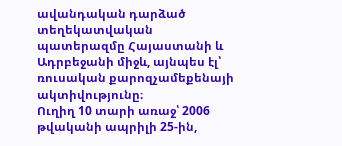ավանդական դարձած տեղեկատվական պատերազմը Հայաստանի և Ադրբեջանի միջև, այնպես էլ՝ ռուսական քարոզչամեքենայի ակտիվությունը։
Ուղիղ 10 տարի առաջ՝ 2006 թվականի ապրիլի 25-ին,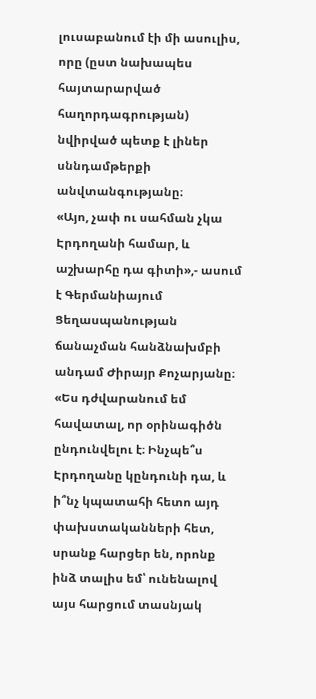լուսաբանում էի մի ասուլիս, որը (ըստ նախապես հայտարարված հաղորդագրության) նվիրված պետք է լիներ սննդամթերքի անվտանգությանը։
«Այո, չափ ու սահման չկա Էրդողանի համար, և աշխարհը դա գիտի»,- ասում է Գերմանիայում Ցեղասպանության ճանաչման հանձնախմբի անդամ Ժիրայր Քոչարյանը։
«Ես դժվարանում եմ հավատալ, որ օրինագիծն ընդունվելու է։ Ինչպե՞ս Էրդողանը կընդունի դա, և ի՞նչ կպատահի հետո այդ փախստականների հետ, սրանք հարցեր են, որոնք ինձ տալիս եմ՝ ունենալով այս հարցում տասնյակ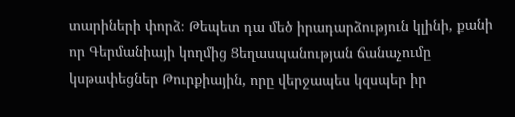տարիների փորձ։ Թեպետ դա մեծ իրադարձություն կլինի, քանի որ Գերմանիայի կողմից Ցեղասպանության ճանաչումը կսթափեցներ Թուրքիային, որը վերջապես կզսպեր իր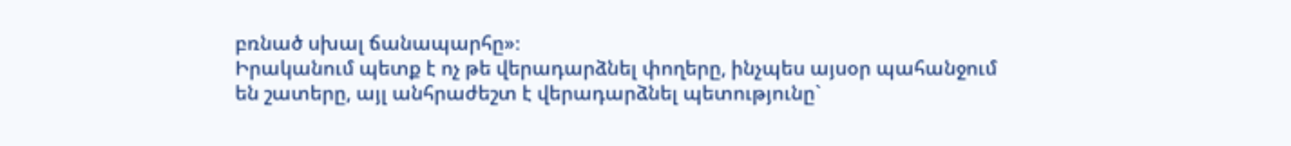բռնած սխալ ճանապարհը»։
Իրականում պետք է ոչ թե վերադարձնել փողերը, ինչպես այսօր պահանջում են շատերը, այլ անհրաժեշտ է վերադարձնել պետությունը`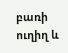բառի ուղիղ և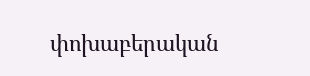փոխաբերական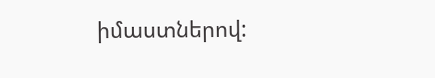իմաստներով: